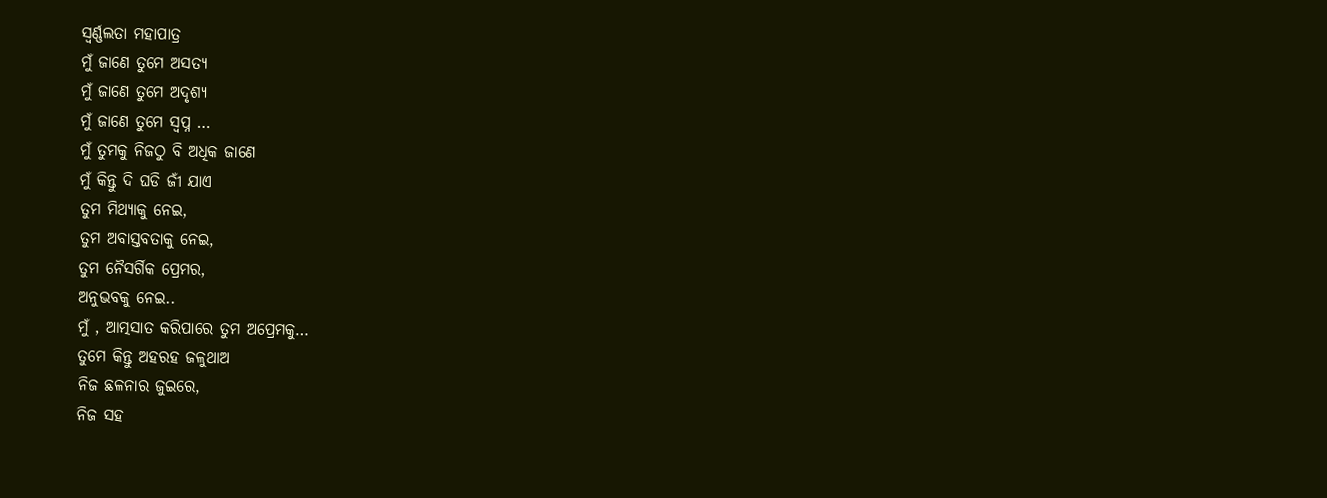ସ୍ଵର୍ଣ୍ଣଲତା ମହାପାତ୍ର
ମୁଁ ଜାଣେ ତୁମେ ଅସତ୍ୟ
ମୁଁ ଜାଣେ ତୁମେ ଅଦୃଶ୍ୟ
ମୁଁ ଜାଣେ ତୁମେ ସ୍ବପ୍ନ …
ମୁଁ ତୁମକୁ ନିଜଠୁ ବି ଅଧିକ ଜାଣେ
ମୁଁ କିନ୍ତୁ ଦି ଘଡି ଜୀଁ ଯାଏ
ତୁମ ମିଥ୍ୟାକୁ ନେଇ,
ତୁମ ଅବାସ୍ତବତାକୁ ନେଇ,
ତୁମ ନୈସର୍ଗିକ ପ୍ରେମର,
ଅନୁଭବକୁ ନେଇ..
ମୁଁ , ଆତ୍ମସାତ କରିପାରେ ତୁମ ଅପ୍ରେମକୁ…
ତୁମେ କିନ୍ତୁ ଅହରହ ଜଳୁଥାଅ
ନିଜ ଛଳନାର ଜୁଇରେ,
ନିଜ ସହ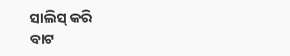ସାଲିସ୍ କରି
ବାଟ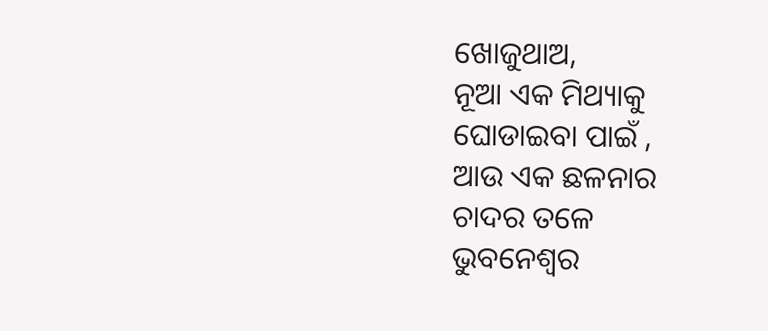ଖୋଜୁଥାଅ,
ନୂଆ ଏକ ମିଥ୍ୟାକୁ
ଘୋଡାଇବା ପାଇଁ ,
ଆଉ ଏକ ଛଳନାର
ଚାଦର ତଳେ
ଭୁବନେଶ୍ୱର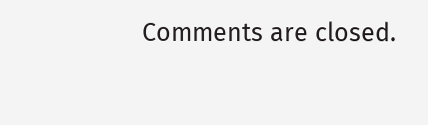Comments are closed.